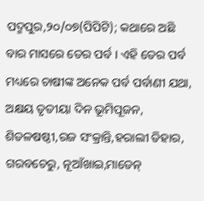ପଦ୍ମପୁର,୨୦/୦୭(ପିପିଟି); କଥାରେ ଅଛି ବାର ମାସରେ ତେର ପର୍ବ । ଏହି ତେର ପର୍ବ ମଧ୍ୟରେ ଚାଷୀଙ୍କ ଅନେକ ପର୍ବ ପର୍ବାଣୀ ଯଥା, ଅକ୍ଷୟ ତୃତୀୟା ଦିନ ଭୂମିପୂଜନ, ଶିତଳଷଷ୍ଠୀ,ରଜ ସଂକ୍ରାନ୍ତି,ହରାଲୀ ତିହାର, ଗରବଚେରୁ, ନୂଆଁଖାଇ,ମାଡେନ୍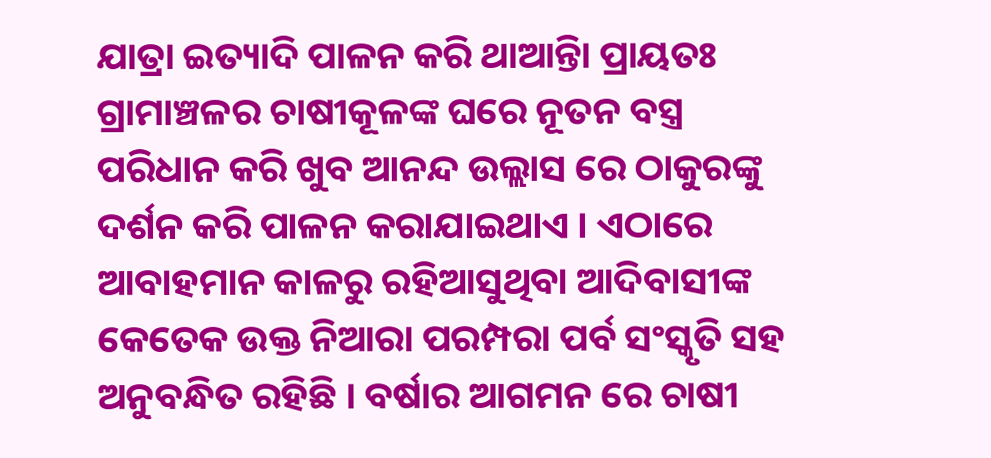ଯାତ୍ରା ଇତ୍ୟାଦି ପାଳନ କରି ଥାଆନ୍ତିା ପ୍ରାୟତଃ ଗ୍ରାମାଞ୍ଚଳର ଚାଷୀକୂଳଙ୍କ ଘରେ ନୂତନ ବସ୍ତ୍ର ପରିଧାନ କରି ଖୁବ ଆନନ୍ଦ ଉଲ୍ଲାସ ରେ ଠାକୁରଙ୍କୁ ଦର୍ଶନ କରି ପାଳନ କରାଯାଇଥାଏ । ଏଠାରେ ଆବାହମାନ କାଳରୁ ରହିଆସୁଥିବା ଆଦିବାସୀଙ୍କ କେତେକ ଉକ୍ତ ନିଆରା ପରମ୍ପରା ପର୍ବ ସଂସ୍କୃତି ସହ ଅନୁବନ୍ଧିତ ରହିଛି । ବର୍ଷାର ଆଗମନ ରେ ଚାଷୀ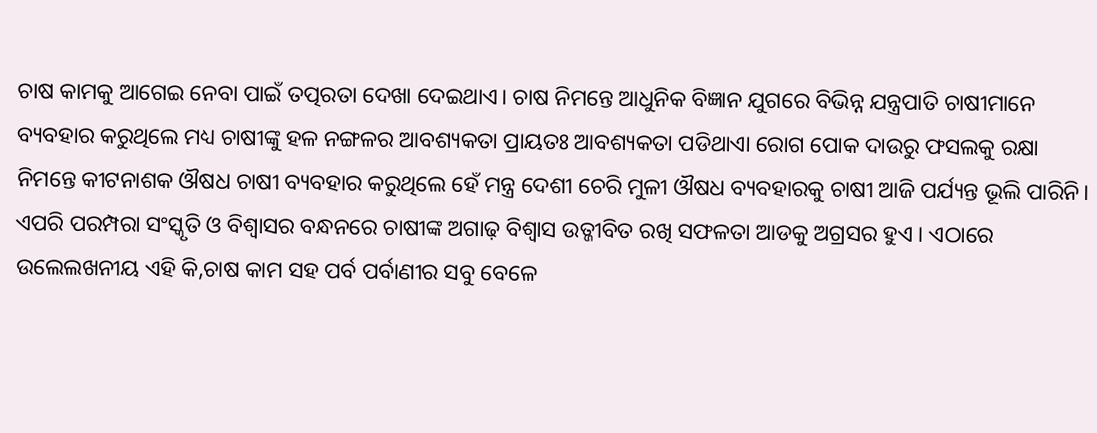ଚାଷ କାମକୁ ଆଗେଇ ନେବା ପାଇଁ ତତ୍ପରତା ଦେଖା ଦେଇଥାଏ। ଚାଷ ନିମନ୍ତେ ଆଧୁନିକ ବିଜ୍ଞାନ ଯୁଗରେ ବିଭିନ୍ନ ଯନ୍ତ୍ରପାତି ଚାଷୀମାନେ ବ୍ୟବହାର କରୁଥିଲେ ମଧ୍ୟ ଚାଷୀଙ୍କୁ ହଳ ନଙ୍ଗଳର ଆବଶ୍ୟକତା ପ୍ରାୟତଃ ଆବଶ୍ୟକତା ପଡିଥାଏା ରୋଗ ପୋକ ଦାଉରୁ ଫସଲକୁ ରକ୍ଷା ନିମନ୍ତେ କୀଟନାଶକ ଔଷଧ ଚାଷୀ ବ୍ୟବହାର କରୁଥିଲେ ହେଁ ମନ୍ତ୍ର ଦେଶୀ ଚେରି ମୁଳୀ ଔଷଧ ବ୍ୟବହାରକୁ ଚାଷୀ ଆଜି ପର୍ଯ୍ୟନ୍ତ ଭୂଲି ପାରିନି। ଏପରି ପରମ୍ପରା ସଂସ୍କୃତି ଓ ବିଶ୍ୱାସର ବନ୍ଧନରେ ଚାଷୀଙ୍କ ଅଗାଢ଼ ବିଶ୍ୱାସ ଉତ୍ଜୀବିତ ରଖି ସଫଳତା ଆଡକୁ ଅଗ୍ରସର ହୁଏ । ଏଠାରେ ଉଲେଲଖନୀୟ ଏହି କି,ଚାଷ କାମ ସହ ପର୍ବ ପର୍ବାଣୀର ସବୁ ବେଳେ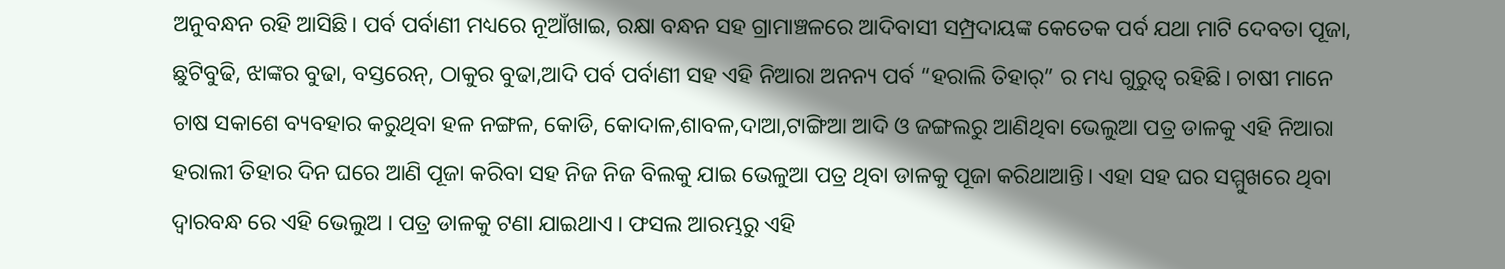ଅନୁବନ୍ଧନ ରହି ଆସିଛି। ପର୍ବ ପର୍ବାଣୀ ମଧ୍ୟରେ ନୂଆଁଖାଇ, ରକ୍ଷା ବନ୍ଧନ ସହ ଗ୍ରାମାଞ୍ଚଳରେ ଆଦିବାସୀ ସମ୍ପ୍ରଦାୟଙ୍କ କେତେକ ପର୍ବ ଯଥା ମାଟି ଦେବତା ପୂଜା, ଛୁଟିବୁଢି, ଝାଙ୍କର ବୁଢା, ବସ୍ତରେନ୍, ଠାକୁର ବୁଢା,ଆଦି ପର୍ବ ପର୍ବାଣୀ ସହ ଏହି ନିଆରା ଅନନ୍ୟ ପର୍ବ “ହରାଲି ତିହାର୍” ର ମଧ୍ୟ ଗୁରୁତ୍ଵ ରହିଛି। ଚାଷୀ ମାନେ ଚାଷ ସକାଶେ ବ୍ୟବହାର କରୁଥିବା ହଳ ନଙ୍ଗଳ, କୋଡି, କୋଦାଳ,ଶାବଳ,ଦାଆ,ଟାଙ୍ଗିଆ ଆଦି ଓ ଜଙ୍ଗଲରୁ ଆଣିଥିବା ଭେଲୁଆ ପତ୍ର ଡାଳକୁ ଏହି ନିଆରା ହରାଲୀ ତିହାର ଦିନ ଘରେ ଆଣି ପୂଜା କରିବା ସହ ନିଜ ନିଜ ବିଲକୁ ଯାଇ ଭେଳୁଆ ପତ୍ର ଥିବା ଡାଳକୁ ପୂଜା କରିଥାଆନ୍ତି। ଏହା ସହ ଘର ସମ୍ମୁଖରେ ଥିବା ଦ୍ୱାରବନ୍ଧ ରେ ଏହି ଭେଲୁଅ । ପତ୍ର ଡାଳକୁ ଟଣା ଯାଇଥାଏ । ଫସଲ ଆରମ୍ଭରୁ ଏହି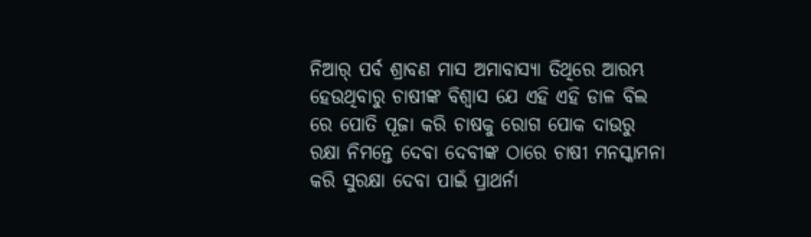ନିଆର୍ ପର୍ବ ଶ୍ରାବଣ ମାସ ଅମାବାସ୍ୟା ତିଥିରେ ଆରମ୍ଭ ହେଉଥିବାରୁ ଚାଷୀଙ୍କ ବିଶ୍ୱାସ ଯେ ଏହି ଏହି ଡାଳ ବିଲ ରେ ପୋତି ପୂଜା କରି ଚାଷକୁ ରୋଗ ପୋକ ଦାଉରୁ ରକ୍ଷା ନିମନ୍ତେ ଦେବା ଦେବୀଙ୍କ ଠାରେ ଚାଷୀ ମନସ୍କାମନା କରି ସୁରକ୍ଷା ଦେବା ପାଇଁ ପ୍ରାଥର୍ନା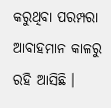କରୁଥିବା ପରମ୍ପରା ଆବାହମାନ କାଳରୁ ରହି ଆସିଛି ।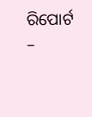ରିପୋର୍ଟ –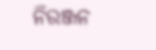ନିରଞ୍ଜନ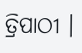ତ୍ରିପାଠୀ ।